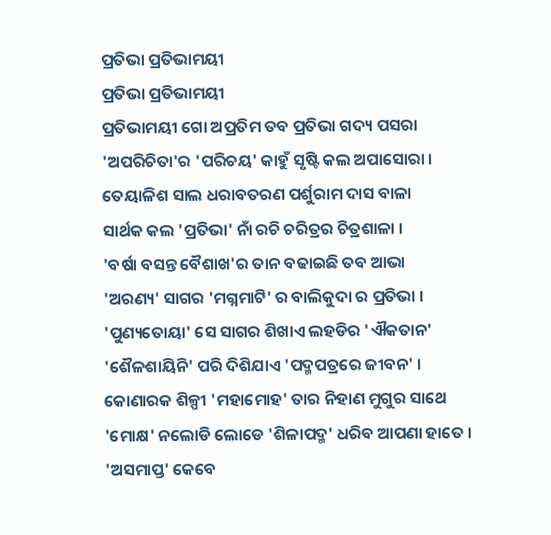ପ୍ରତିଭା ପ୍ରତିଭାମୟୀ
ପ୍ରତିଭା ପ୍ରତିଭାମୟୀ
ପ୍ରତିଭାମୟୀ ଗୋ ଅପ୍ରତିମ ତବ ପ୍ରତିଭା ଗଦ୍ୟ ପସରା
'ଅପରିଚିତା'ର 'ପରିଚୟ' କାହୁଁ ସୃଷ୍ଟି କଲ ଅପାସୋରା ।
ତେୟାଳିଶ ସାଲ ଧରାବତରଣ ପର୍ଶୁରାମ ଦାସ ବାଳା
ସାର୍ଥକ କଲ 'ପ୍ରତିଭା' ନାଁ ରଚି ଚରିତ୍ରର ଚିତ୍ରଶାଳା ।
'ବର୍ଷା ବସନ୍ତ ବୈଶାଖ'ର ତାନ ବଢାଇଛି ତବ ଆଭା
'ଅରଣ୍ୟ' ସାଗର 'ମଗ୍ନମାଟି' ର ବାଲିକୁଦା ର ପ୍ରତିଭା ।
'ପୁଣ୍ୟତୋୟା' ସେ ସାଗର ଶିଖାଏ ଲହଡିର 'ଐକତାନ'
'ଶୈଳଶାୟିନି' ପରି ଦିଶିଯାଏ 'ପଦ୍ମପତ୍ରରେ ଜୀବନ' ।
କୋଣାରକ ଶିଳ୍ପୀ 'ମହାମୋହ' ତାର ନିହାଣ ମୁଗୁର ସାଥେ
'ମୋକ୍ଷ' ନଲୋଡି ଲୋଡେ 'ଶିଳାପଦ୍ମ' ଧରିବ ଆପଣା ହାତେ ।
'ଅସମାପ୍ତ' କେବେ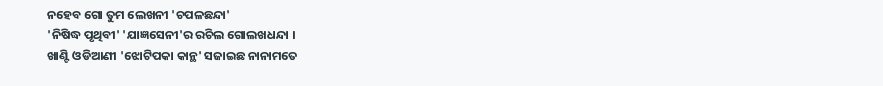ନହେବ ଗୋ ତୁମ ଲେଖନୀ 'ଚପଳଛନ୍ଦା'
'ନିଷିଦ୍ଧ ପୃଥିବୀ' 'ଯାଜ୍ଞସେନୀ'ର ରଚିଲ ଗୋଲଖଧନ୍ଦା ।
ଖାଣ୍ଟି ଓଡିଆଣୀ 'ଝୋଟିପକା କାନ୍ଥ' ସଜାଇଛ ନାନାମତେ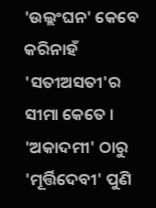'ଉଲ୍ଲଂଘନ' କେବେ କରିନାହଁ 'ସତୀଅସତୀ'ର ସୀମା କେତେ ।
'ଅକାଦମୀ' ଠାରୁ 'ମୂର୍ତ୍ତିଦେବୀ' ପୁଣି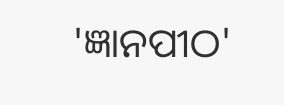'ଜ୍ଞାନପୀଠ'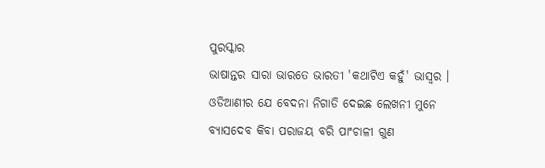ପୁରସ୍କାର
ଭାଷାନ୍ତର ସାରା ଭାରତେ ଭାରତୀ 'କଥାଟିଏ କହୁଁ' ଭାସ୍ୱର ।
ଓଡିଆଣୀର ଯେ ବେଦନା ନିଗାଡି ଦେଇଛ ଲେଖନୀ ମୁନେ
ବ୍ୟାସଦେବ କିବା ପରାଜୟ ବରି ପାଂଚାଳୀ ଗୁଣ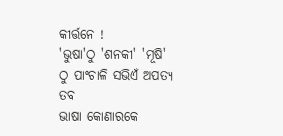କୀର୍ତ୍ତନେ !
'ଭୁଷା'ଠୁ 'ଶନକୀ' 'ମୂଷି' ଠୁ ପାଂଚାଳି ସଭିଏଁ ଅପତ୍ୟ ତବ
ଭାଷା କୋଣାରକେ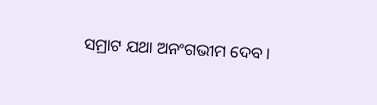ସମ୍ରାଟ ଯଥା ଅନଂଗଭୀମ ଦେବ ।